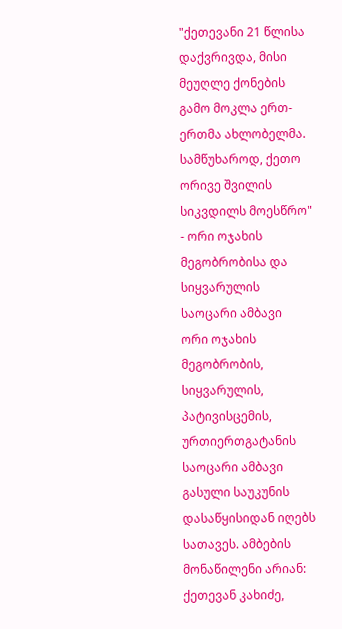"ქეთევანი 21 წლისა დაქვრივდა, მისი მეუღლე ქონების გამო მოკლა ერთ-ერთმა ახლობელმა. სამწუხაროდ, ქეთო ორივე შვილის სიკვდილს მოესწრო" - ორი ოჯახის მეგობრობისა და სიყვარულის საოცარი ამბავი
ორი ოჯახის მეგობრობის, სიყვარულის, პატივისცემის, ურთიერთგატანის საოცარი ამბავი გასული საუკუნის დასაწყისიდან იღებს სათავეს. ამბების მონაწილენი არიან: ქეთევან კახიძე,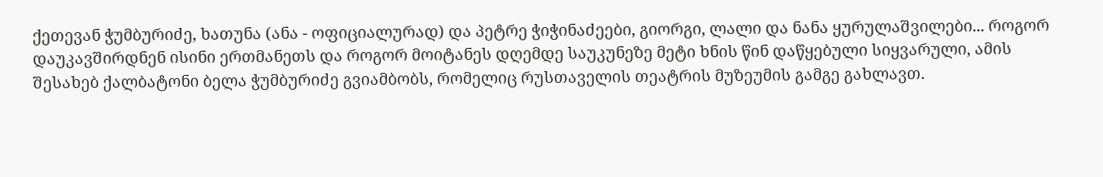ქეთევან ჭუმბურიძე, ხათუნა (ანა - ოფიციალურად) და პეტრე ჭიჭინაძეები, გიორგი, ლალი და ნანა ყურულაშვილები... როგორ დაუკავშირდნენ ისინი ერთმანეთს და როგორ მოიტანეს დღემდე საუკუნეზე მეტი ხნის წინ დაწყებული სიყვარული, ამის შესახებ ქალბატონი ბელა ჭუმბურიძე გვიამბობს, რომელიც რუსთაველის თეატრის მუზეუმის გამგე გახლავთ.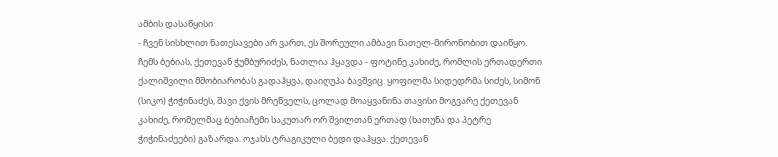ამბის დასაწყისი
- ჩვენ სისხლით ნათესავები არ ვართ, ეს შორეული ამბავი ნათელ-მირონობით დაიწყო. ჩემს ბებიას, ქეთევან ჭუმბურიძეს, ნათლია ჰყავდა - ფოტინე კახიძე, რომლის ერთადერთი ქალიშვილი მშობიარობას გადაჰყვა, დაიღუპა ბავშვიც. ყოფილმა სიდედრმა სიძეს, სიმონ (სიკო) ჭიჭინაძეს, შავი ქვის მრეწველს, ცოლად მოაყვანინა თავისი მოგვარე ქეთევან კახიძე, რომელმაც ბებიაჩემი საკუთარ ორ შვილთან ერთად (ხათუნა და პეტრე ჭიჭინაძეები) გაზარდა. ოჯახს ტრაგიკული ბედი დაჰყვა. ქეთევან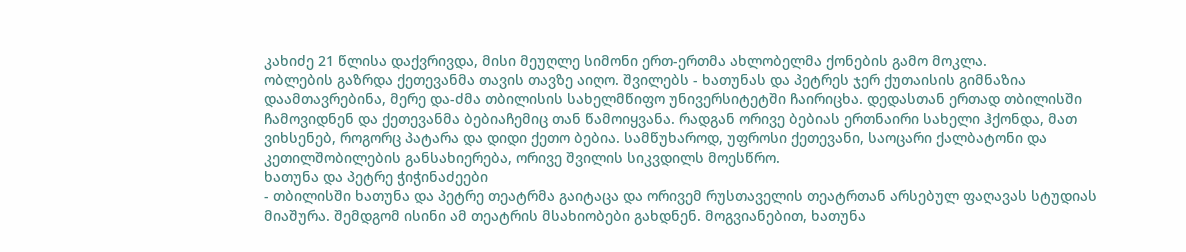კახიძე 21 წლისა დაქვრივდა, მისი მეუღლე სიმონი ერთ-ერთმა ახლობელმა ქონების გამო მოკლა.
ობლების გაზრდა ქეთევანმა თავის თავზე აიღო. შვილებს - ხათუნას და პეტრეს ჯერ ქუთაისის გიმნაზია დაამთავრებინა, მერე და-ძმა თბილისის სახელმწიფო უნივერსიტეტში ჩაირიცხა. დედასთან ერთად თბილისში ჩამოვიდნენ და ქეთევანმა ბებიაჩემიც თან წამოიყვანა. რადგან ორივე ბებიას ერთნაირი სახელი ჰქონდა, მათ ვიხსენებ, როგორც პატარა და დიდი ქეთო ბებია. სამწუხაროდ, უფროსი ქეთევანი, საოცარი ქალბატონი და კეთილშობილების განსახიერება, ორივე შვილის სიკვდილს მოესწრო.
ხათუნა და პეტრე ჭიჭინაძეები
- თბილისში ხათუნა და პეტრე თეატრმა გაიტაცა და ორივემ რუსთაველის თეატრთან არსებულ ფაღავას სტუდიას მიაშურა. შემდგომ ისინი ამ თეატრის მსახიობები გახდნენ. მოგვიანებით, ხათუნა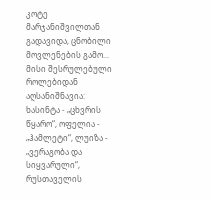კოტე მარჯანიშვილთან გადავიდა, ცნობილი მოვლენების გამო...
მისი შესრულებული როლებიდან აღსანიშნავია: ხასინტა - „ცხვრის წყარო“, ოფელია - „ჰამლეტი“, ლუიზა - „ვერაგობა და სიყვარული“, რუსთაველის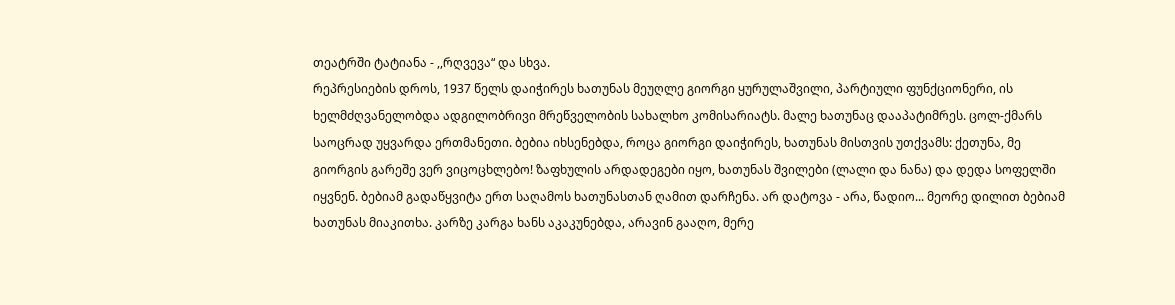თეატრში ტატიანა - ,,რღვევა“ და სხვა.
რეპრესიების დროს, 1937 წელს დაიჭირეს ხათუნას მეუღლე გიორგი ყურულაშვილი, პარტიული ფუნქციონერი, ის ხელმძღვანელობდა ადგილობრივი მრეწველობის სახალხო კომისარიატს. მალე ხათუნაც დააპატიმრეს. ცოლ-ქმარს საოცრად უყვარდა ერთმანეთი. ბებია იხსენებდა, როცა გიორგი დაიჭირეს, ხათუნას მისთვის უთქვამს: ქეთუნა, მე გიორგის გარეშე ვერ ვიცოცხლებო! ზაფხულის არდადეგები იყო, ხათუნას შვილები (ლალი და ნანა) და დედა სოფელში იყვნენ. ბებიამ გადაწყვიტა ერთ საღამოს ხათუნასთან ღამით დარჩენა. არ დატოვა - არა, წადიო... მეორე დილით ბებიამ ხათუნას მიაკითხა. კარზე კარგა ხანს აკაკუნებდა, არავინ გააღო, მერე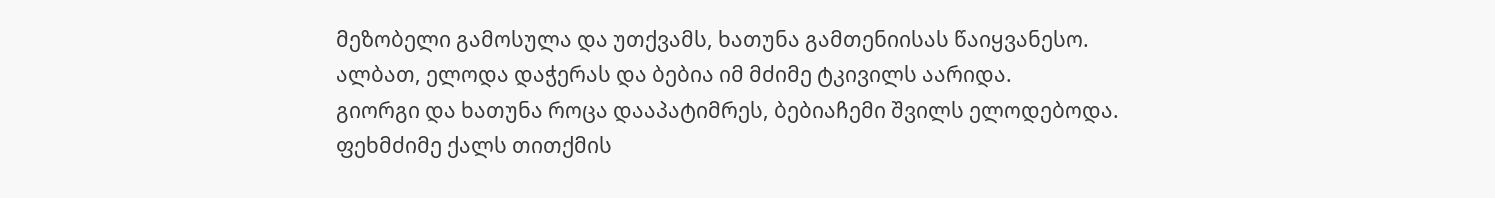მეზობელი გამოსულა და უთქვამს, ხათუნა გამთენიისას წაიყვანესო. ალბათ, ელოდა დაჭერას და ბებია იმ მძიმე ტკივილს აარიდა.
გიორგი და ხათუნა როცა დააპატიმრეს, ბებიაჩემი შვილს ელოდებოდა. ფეხმძიმე ქალს თითქმის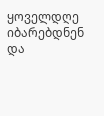ყოველდღე იბარებდნენ და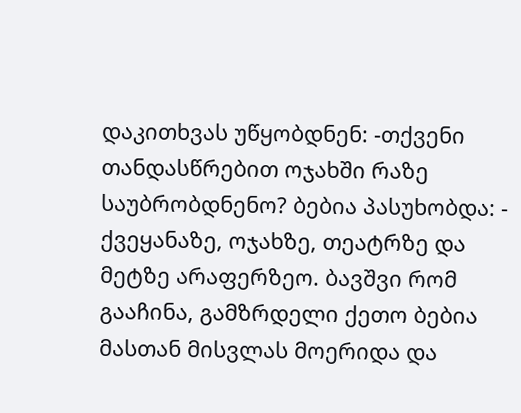დაკითხვას უწყობდნენ: -თქვენი თანდასწრებით ოჯახში რაზე საუბრობდნენო? ბებია პასუხობდა: - ქვეყანაზე, ოჯახზე, თეატრზე და მეტზე არაფერზეო. ბავშვი რომ გააჩინა, გამზრდელი ქეთო ბებია მასთან მისვლას მოერიდა და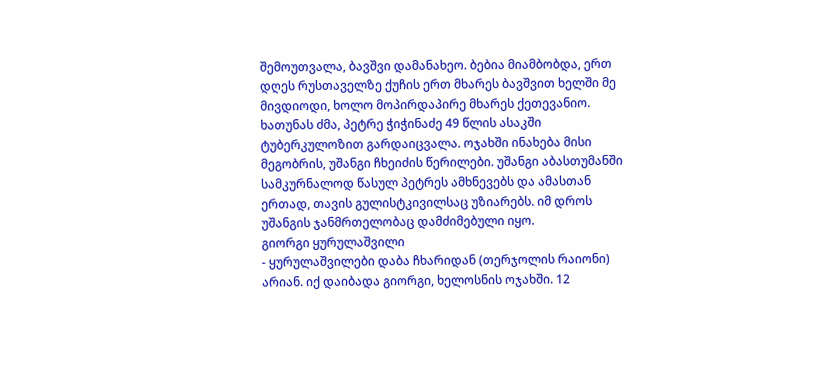შემოუთვალა, ბავშვი დამანახეო. ბებია მიამბობდა, ერთ დღეს რუსთაველზე ქუჩის ერთ მხარეს ბავშვით ხელში მე მივდიოდი, ხოლო მოპირდაპირე მხარეს ქეთევანიო.
ხათუნას ძმა, პეტრე ჭიჭინაძე 49 წლის ასაკში ტუბერკულოზით გარდაიცვალა. ოჯახში ინახება მისი მეგობრის, უშანგი ჩხეიძის წერილები. უშანგი აბასთუმანში სამკურნალოდ წასულ პეტრეს ამხნევებს და ამასთან ერთად, თავის გულისტკივილსაც უზიარებს. იმ დროს უშანგის ჯანმრთელობაც დამძიმებული იყო.
გიორგი ყურულაშვილი
- ყურულაშვილები დაბა ჩხარიდან (თერჯოლის რაიონი) არიან. იქ დაიბადა გიორგი, ხელოსნის ოჯახში. 12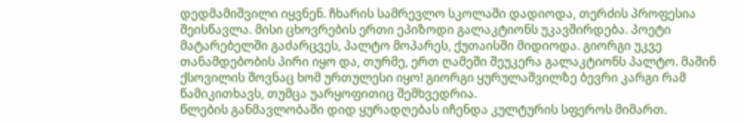დედმამიშვილი იყვნენ. ჩხარის სამრევლო სკოლაში დადიოდა, თერძის პროფესია შეისწავლა. მისი ცხოვრების ერთი ეპიზოდი გალაკტიონს უკავშირდება. პოეტი მატარებელში გაძარცვეს, პალტო მოპარეს, ქუთაისში მიდიოდა. გიორგი უკვე თანამდებობის პირი იყო და, თურმე, ერთ ღამეში შეუკერა გალაკტიონს პალტო. მაშინ ქსოვილის შოვნაც ხომ ურთულესი იყო! გიორგი ყურულაშვილზე ბევრი კარგი რამ წამიკითხავს, თუმცა უარყოფითიც შემხვედრია.
წლების განმავლობაში დიდ ყურადღებას იჩენდა კულტურის სფეროს მიმართ.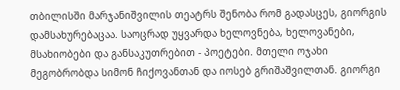თბილისში მარჯანიშვილის თეატრს შენობა რომ გადასცეს, გიორგის დამსახურებაცაა. საოცრად უყვარდა ხელოვნება, ხელოვანები, მსახიობები და განსაკუთრებით - პოეტები. მთელი ოჯახი მეგობრობდა სიმონ ჩიქოვანთან და იოსებ გრიშაშვილთან. გიორგი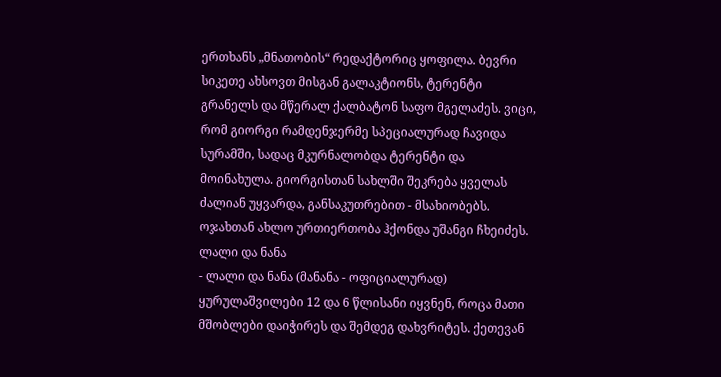ერთხანს „მნათობის“ რედაქტორიც ყოფილა. ბევრი სიკეთე ახსოვთ მისგან გალაკტიონს, ტერენტი გრანელს და მწერალ ქალბატონ საფო მგელაძეს. ვიცი, რომ გიორგი რამდენჯერმე სპეციალურად ჩავიდა სურამში, სადაც მკურნალობდა ტერენტი და მოინახულა. გიორგისთან სახლში შეკრება ყველას ძალიან უყვარდა, განსაკუთრებით - მსახიობებს. ოჯახთან ახლო ურთიერთობა ჰქონდა უშანგი ჩხეიძეს.
ლალი და ნანა
- ლალი და ნანა (მანანა - ოფიციალურად) ყურულაშვილები 12 და 6 წლისანი იყვნენ, როცა მათი მშობლები დაიჭირეს და შემდეგ დახვრიტეს. ქეთევან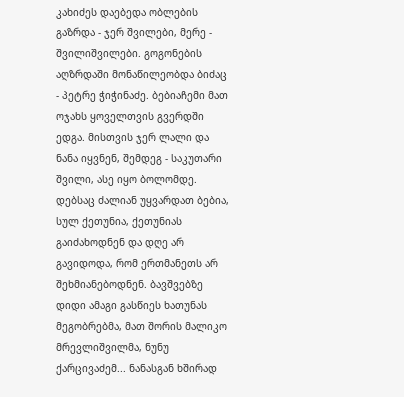კახიძეს დაებედა ობლების გაზრდა - ჯერ შვილები, მერე - შვილიშვილები. გოგონების აღზრდაში მონაწილეობდა ბიძაც - პეტრე ჭიჭინაძე. ბებიაჩემი მათ ოჯახს ყოველთვის გვერდში ედგა. მისთვის ჯერ ლალი და ნანა იყვნენ, შემდეგ - საკუთარი შვილი, ასე იყო ბოლომდე. დებსაც ძალიან უყვარდათ ბებია, სულ ქეთუნია, ქეთუნიას გაიძახოდნენ და დღე არ გავიდოდა, რომ ერთმანეთს არ შეხმიანებოდნენ. ბავშვებზე დიდი ამაგი გასწიეს ხათუნას მეგობრებმა, მათ შორის მალიკო მრევლიშვილმა, ნუნუ ქარცივაძემ... ნანასგან ხშირად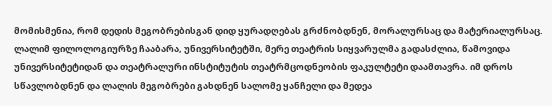მომისმენია, რომ დედის მეგობრებისგან დიდ ყურადღებას გრძნობდნენ, მორალურსაც და მატერიალურსაც.
ლალიმ ფილოლოგიურზე ჩააბარა, უნივერსიტეტში, მერე თეატრის სიყვარულმა გადასძლია, წამოვიდა უნივერსიტეტიდან და თეატრალური ინსტიტუტის თეატრმცოდნეობის ფაკულტეტი დაამთავრა. იმ დროს სწავლობდნენ და ლალის მეგობრები გახდნენ სალომე ყანჩელი და მედეა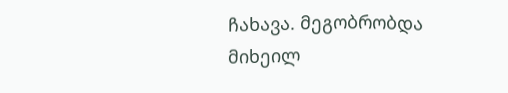ჩახავა. მეგობრობდა მიხეილ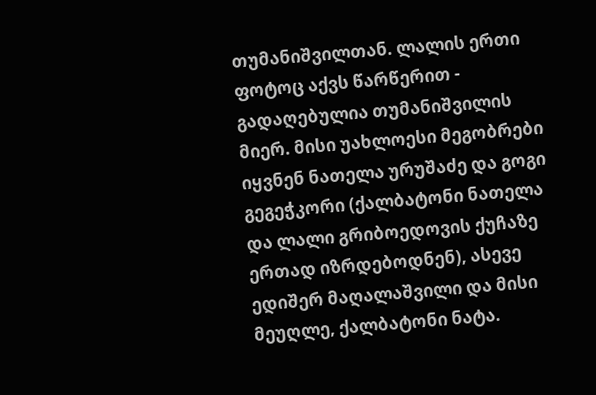თუმანიშვილთან. ლალის ერთი ფოტოც აქვს წარწერით - გადაღებულია თუმანიშვილის მიერ. მისი უახლოესი მეგობრები იყვნენ ნათელა ურუშაძე და გოგი გეგეჭკორი (ქალბატონი ნათელა და ლალი გრიბოედოვის ქუჩაზე ერთად იზრდებოდნენ), ასევე ედიშერ მაღალაშვილი და მისი მეუღლე, ქალბატონი ნატა.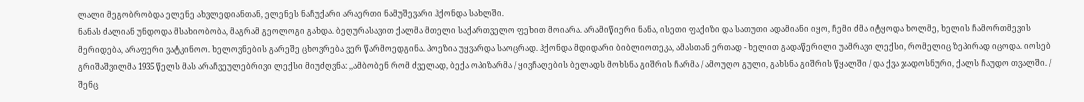ლალი მეგობრობდა ელენე ახვლედიანთან, ელენეს ნაჩუქარი არაერთი ნამუშევარი ჰქონდა სახლში.
ნანას ძალიან უნდოდა მსახიობობა, მაგრამ გეოლოგი გახდა. ბეღურასავით ქალმა მთელი საქართველო ფეხით მოიარა. არამიწიერი ნანა, ისეთი ფაქიზი და სათუთი ადამიანი იყო, ჩემი ძმა იტყოდა ხოლმე, ხელის ჩამორთმევის მერიდება, არაფერი ვატკინოო. ხელოვნების გარეშე ცხოვრება ვერ წარმოედგინა. პოეზია უყვარდა საოცრად. ჰქონდა მდიდარი ბიბლიოთეკა, ამასთან ერთად - ხელით გადაწერილი უამრავი ლექსი, რომელიც ზეპირად იცოდა. იოსებ გრიშაშვილმა 1935 წელს მას არაჩვეულებრივი ლექსი მიუძღვნა: ,,ამბობენ რომ ძველად, ბექა ოპიზარმა / ყივჩაღების ბელადს მოხსნა გიშრის ჩარმა / ამოუღო გული, გახსნა გიშრის წყალში / და ქვა ჯადოსნური, ქალს ჩაუდო თვალში. / შენც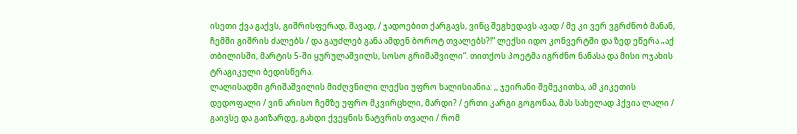ისეთი ქვა გაქვს, გიშრისფერად, შავად, / ჯადოებით ქარგავს, ვინც შეგხედავს ავად / მე კი ვერ ვგრძნობ მანან, ჩემში გიშრის ძალებს / და გაუძლებ განა ამდენ ბოროტ თვალებს?!“ ლექსი იდო კონვერტში და ზედ ეწერა „აქ თბილისში, მარტის 5-ში ყურულაშვილს, სოსო გრიშაშვილი“. თითქოს პოეტმა იგრძნო ნანასა და მისი ოჯახის ტრაგიკული ბედისწერა.
ლალისადმი გრიშაშვილის მიძღვნილი ლექსი უფრო ხალისიანია: ,, ჯეირანი შემეკითხა, ამ კიკეთის დედოფალი / ვინ არისო ჩემზე უფრო მკვირცხლი, მარდი? / ერთი კარგი გოგონაა, მას სახელად ჰქვია ლალი / გაივსე და გაიზარდე, გახდი ქვეყნის ნატვრის თვალი / რომ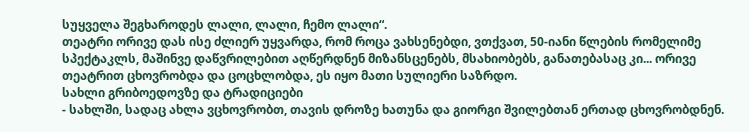სუყველა შეგხაროდეს ლალი, ლალი, ჩემო ლალი“.
თეატრი ორივე დას ისე ძლიერ უყვარდა, რომ როცა ვახსენებდი, ვთქვათ, 50-იანი წლების რომელიმე სპექტაკლს, მაშინვე დაწვრილებით აღწერდნენ მიზანსცენებს, მსახიობებს, განათებასაც კი... ორივე თეატრით ცხოვრობდა და ცოცხლობდა, ეს იყო მათი სულიერი საზრდო.
სახლი გრიბოედოვზე და ტრადიციები
- სახლში, სადაც ახლა ვცხოვრობთ, თავის დროზე ხათუნა და გიორგი შვილებთან ერთად ცხოვრობდნენ.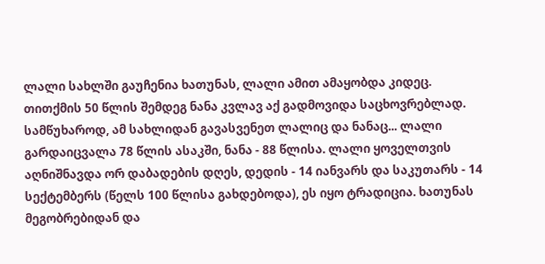ლალი სახლში გაუჩენია ხათუნას, ლალი ამით ამაყობდა კიდეც. თითქმის 50 წლის შემდეგ ნანა კვლავ აქ გადმოვიდა საცხოვრებლად. სამწუხაროდ, ამ სახლიდან გავასვენეთ ლალიც და ნანაც... ლალი გარდაიცვალა 78 წლის ასაკში, ნანა - 88 წლისა. ლალი ყოველთვის აღნიშნავდა ორ დაბადების დღეს, დედის - 14 იანვარს და საკუთარს - 14 სექტემბერს (წელს 100 წლისა გახდებოდა), ეს იყო ტრადიცია. ხათუნას მეგობრებიდან და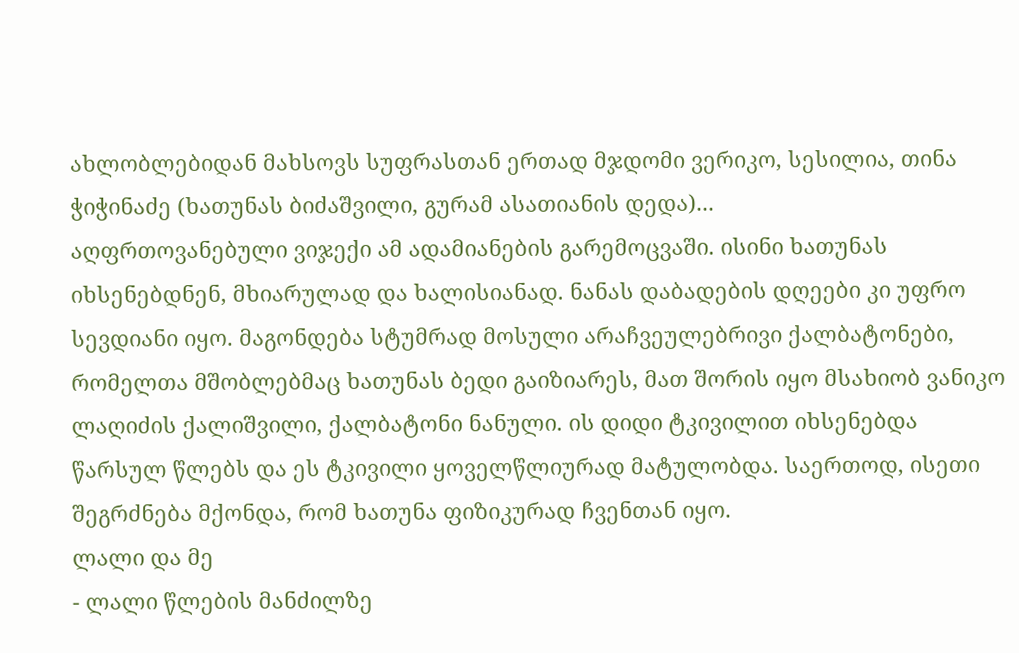ახლობლებიდან მახსოვს სუფრასთან ერთად მჯდომი ვერიკო, სესილია, თინა ჭიჭინაძე (ხათუნას ბიძაშვილი, გურამ ასათიანის დედა)...
აღფრთოვანებული ვიჯექი ამ ადამიანების გარემოცვაში. ისინი ხათუნას იხსენებდნენ, მხიარულად და ხალისიანად. ნანას დაბადების დღეები კი უფრო სევდიანი იყო. მაგონდება სტუმრად მოსული არაჩვეულებრივი ქალბატონები, რომელთა მშობლებმაც ხათუნას ბედი გაიზიარეს, მათ შორის იყო მსახიობ ვანიკო ლაღიძის ქალიშვილი, ქალბატონი ნანული. ის დიდი ტკივილით იხსენებდა წარსულ წლებს და ეს ტკივილი ყოველწლიურად მატულობდა. საერთოდ, ისეთი შეგრძნება მქონდა, რომ ხათუნა ფიზიკურად ჩვენთან იყო.
ლალი და მე
- ლალი წლების მანძილზე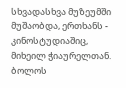სხვადასხვა მუზეუმში მუშაობდა, ერთხანს - კინოსტუდიაშიც, მიხეილ ჭიაურელთან. ბოლოს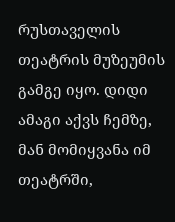რუსთაველის თეატრის მუზეუმის გამგე იყო. დიდი ამაგი აქვს ჩემზე, მან მომიყვანა იმ თეატრში,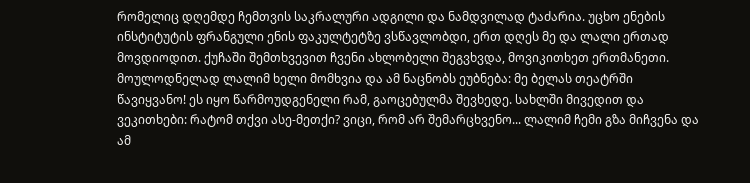რომელიც დღემდე ჩემთვის საკრალური ადგილი და ნამდვილად ტაძარია. უცხო ენების ინსტიტუტის ფრანგული ენის ფაკულტეტზე ვსწავლობდი, ერთ დღეს მე და ლალი ერთად მოვდიოდით. ქუჩაში შემთხვევით ჩვენი ახლობელი შეგვხვდა, მოვიკითხეთ ერთმანეთი. მოულოდნელად ლალიმ ხელი მომხვია და ამ ნაცნობს ეუბნება: მე ბელას თეატრში წავიყვანო! ეს იყო წარმოუდგენელი რამ, გაოცებულმა შევხედე. სახლში მივედით და ვეკითხები: რატომ თქვი ასე-მეთქი? ვიცი, რომ არ შემარცხვენო... ლალიმ ჩემი გზა მიჩვენა და ამ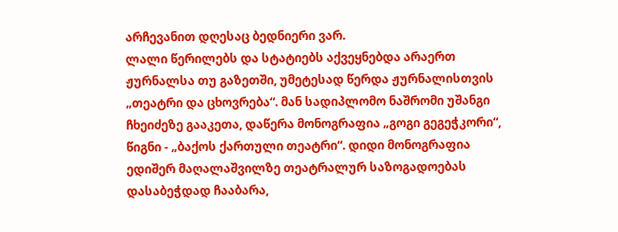არჩევანით დღესაც ბედნიერი ვარ.
ლალი წერილებს და სტატიებს აქვეყნებდა არაერთ ჟურნალსა თუ გაზეთში, უმეტესად წერდა ჟურნალისთვის „თეატრი და ცხოვრება“. მან სადიპლომო ნაშრომი უშანგი ჩხეიძეზე გააკეთა, დაწერა მონოგრაფია „გოგი გეგეჭკორი“, წიგნი - „ბაქოს ქართული თეატრი“. დიდი მონოგრაფია ედიშერ მაღალაშვილზე თეატრალურ საზოგადოებას დასაბეჭდად ჩააბარა,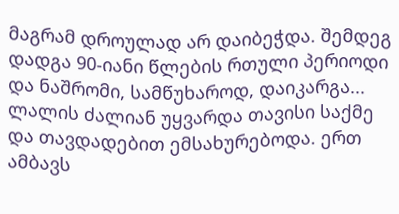მაგრამ დროულად არ დაიბეჭდა. შემდეგ დადგა 90-იანი წლების რთული პერიოდი და ნაშრომი, სამწუხაროდ, დაიკარგა...
ლალის ძალიან უყვარდა თავისი საქმე და თავდადებით ემსახურებოდა. ერთ ამბავს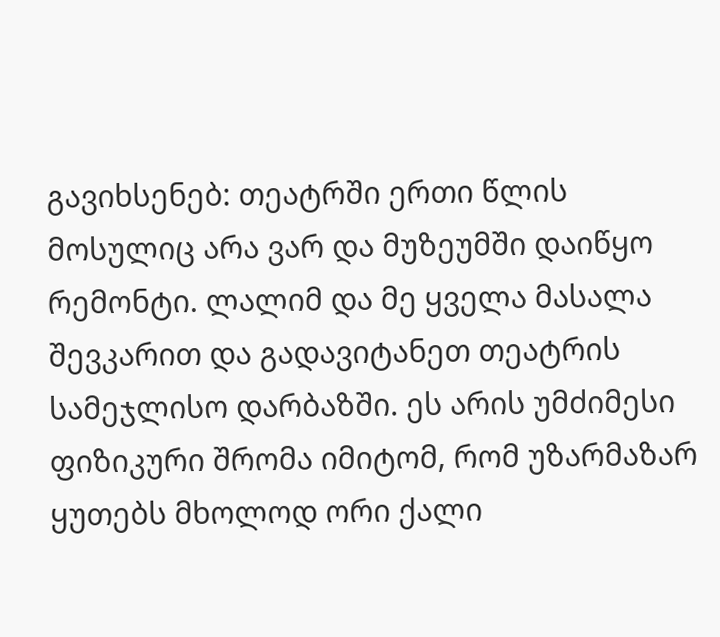გავიხსენებ: თეატრში ერთი წლის მოსულიც არა ვარ და მუზეუმში დაიწყო რემონტი. ლალიმ და მე ყველა მასალა შევკარით და გადავიტანეთ თეატრის სამეჯლისო დარბაზში. ეს არის უმძიმესი ფიზიკური შრომა იმიტომ, რომ უზარმაზარ ყუთებს მხოლოდ ორი ქალი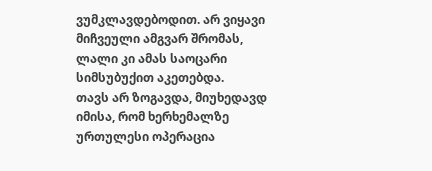ვუმკლავდებოდით. არ ვიყავი მიჩვეული ამგვარ შრომას, ლალი კი ამას საოცარი სიმსუბუქით აკეთებდა.
თავს არ ზოგავდა, მიუხედავდ იმისა, რომ ხერხემალზე ურთულესი ოპერაცია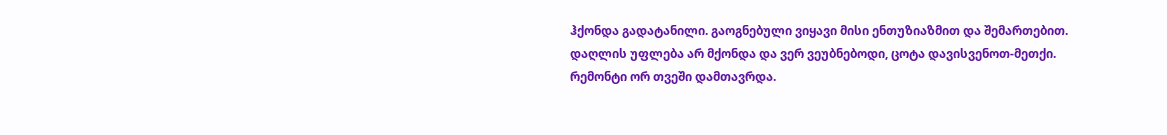ჰქონდა გადატანილი. გაოგნებული ვიყავი მისი ენთუზიაზმით და შემართებით. დაღლის უფლება არ მქონდა და ვერ ვეუბნებოდი, ცოტა დავისვენოთ-მეთქი. რემონტი ორ თვეში დამთავრდა.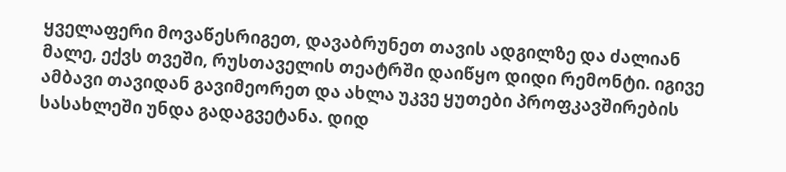ყველაფერი მოვაწესრიგეთ, დავაბრუნეთ თავის ადგილზე და ძალიან მალე, ექვს თვეში, რუსთაველის თეატრში დაიწყო დიდი რემონტი. იგივე ამბავი თავიდან გავიმეორეთ და ახლა უკვე ყუთები პროფკავშირების სასახლეში უნდა გადაგვეტანა. დიდ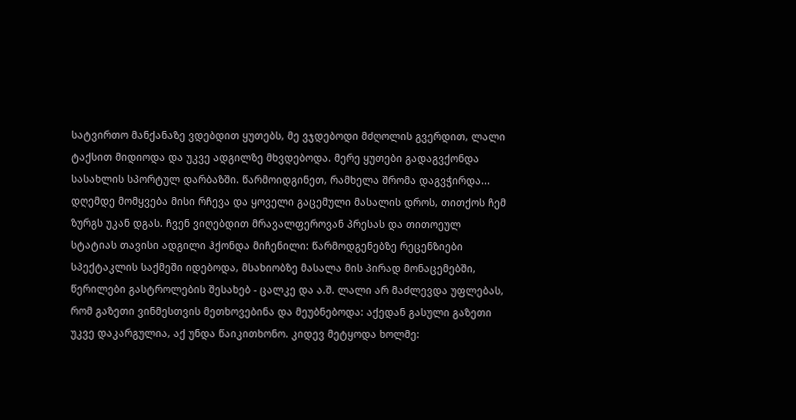სატვირთო მანქანაზე ვდებდით ყუთებს, მე ვჯდებოდი მძღოლის გვერდით, ლალი ტაქსით მიდიოდა და უკვე ადგილზე მხვდებოდა. მერე ყუთები გადაგვქონდა სასახლის სპორტულ დარბაზში. წარმოიდგინეთ, რამხელა შრომა დაგვჭირდა...
დღემდე მომყვება მისი რჩევა და ყოველი გაცემული მასალის დროს, თითქოს ჩემ ზურგს უკან დგას. ჩვენ ვიღებდით მრავალფეროვან პრესას და თითოეულ სტატიას თავისი ადგილი ჰქონდა მიჩენილი: წარმოდგენებზე რეცენზიები სპექტაკლის საქმეში იდებოდა, მსახიობზე მასალა მის პირად მონაცემებში, წერილები გასტროლების შესახებ - ცალკე და ა.შ. ლალი არ მაძლევდა უფლებას, რომ გაზეთი ვინმესთვის მეთხოვებინა და მეუბნებოდა: აქედან გასული გაზეთი უკვე დაკარგულია, აქ უნდა წაიკითხონო. კიდევ მეტყოდა ხოლმე: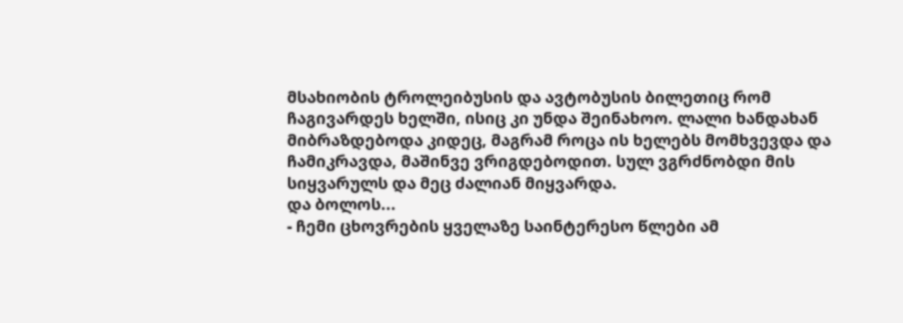მსახიობის ტროლეიბუსის და ავტობუსის ბილეთიც რომ ჩაგივარდეს ხელში, ისიც კი უნდა შეინახოო. ლალი ხანდახან მიბრაზდებოდა კიდეც, მაგრამ როცა ის ხელებს მომხვევდა და ჩამიკრავდა, მაშინვე ვრიგდებოდით. სულ ვგრძნობდი მის სიყვარულს და მეც ძალიან მიყვარდა.
და ბოლოს...
- ჩემი ცხოვრების ყველაზე საინტერესო წლები ამ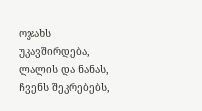ოჯახს უკავშირდება, ლალის და ნანას, ჩვენს შეკრებებს,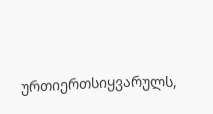ურთიერთსიყვარულს,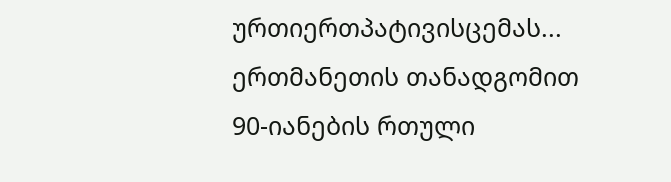ურთიერთპატივისცემას... ერთმანეთის თანადგომით 90-იანების რთული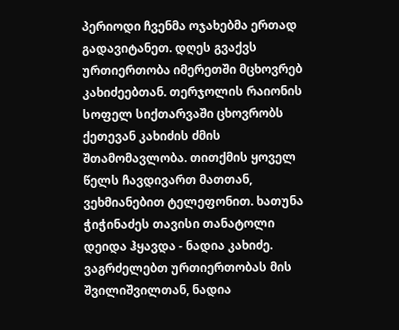პერიოდი ჩვენმა ოჯახებმა ერთად გადავიტანეთ. დღეს გვაქვს ურთიერთობა იმერეთში მცხოვრებ კახიძეებთან. თერჯოლის რაიონის სოფელ სიქთარვაში ცხოვრობს ქეთევან კახიძის ძმის შთამომავლობა. თითქმის ყოველ წელს ჩავდივართ მათთან, ვეხმიანებით ტელეფონით. ხათუნა ჭიჭინაძეს თავისი თანატოლი დეიდა ჰყავდა - ნადია კახიძე. ვაგრძელებთ ურთიერთობას მის შვილიშვილთან, ნადია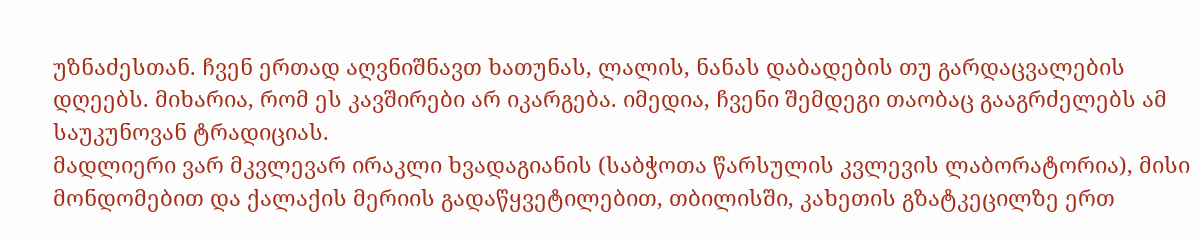უზნაძესთან. ჩვენ ერთად აღვნიშნავთ ხათუნას, ლალის, ნანას დაბადების თუ გარდაცვალების დღეებს. მიხარია, რომ ეს კავშირები არ იკარგება. იმედია, ჩვენი შემდეგი თაობაც გააგრძელებს ამ საუკუნოვან ტრადიციას.
მადლიერი ვარ მკვლევარ ირაკლი ხვადაგიანის (საბჭოთა წარსულის კვლევის ლაბორატორია), მისი მონდომებით და ქალაქის მერიის გადაწყვეტილებით, თბილისში, კახეთის გზატკეცილზე ერთ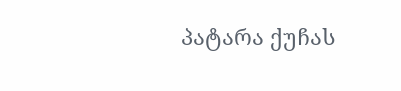პატარა ქუჩას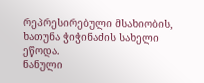რეპრესირებული მსახიობის, ხათუნა ჭიჭინაძის სახელი ეწოდა.
ნანული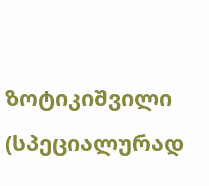ზოტიკიშვილი
(სპეციალურად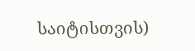საიტისთვის)